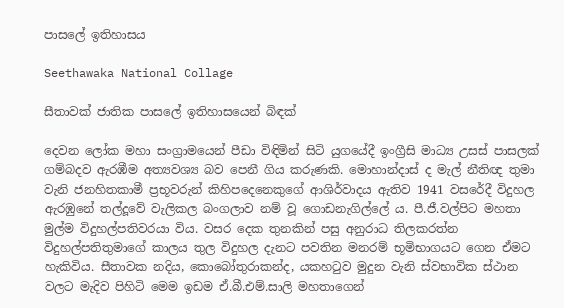පාසලේ ඉතිහාසය

Seethawaka National Collage

සීතාවක් ජාතික පාසලේ ඉතිහාසයෙන් බිඳක්

දෙවන ලෝක මහා සංග්‍රාමයෙන් පීඩා විඳිමින් සිටි යුගයේදී ඉංග්‍රීසි මාධ්‍ය උසස් පාසලක් ගම්බදව ඇරඹීම අත්‍යවශ්‍ය බව පෙනී ගිය කරුණකි. මොහාන්දාස් ද මැල් නීතිඥ තුමා වැනි ජනහිතකාමී ප්‍රභූවරුන් කිහිපදෙනෙකුගේ ආශිර්වාදය ඇතිව 1941 වසරේදී විදුහල ඇරඹුනේ තල්දූවේ වැලිකල බංගලාව නම් වූ ගොඩනැගිල්ලේ ය. පී.ජී.වල්පිට මහතා මුල්ම විදුහල්පතිවරයා විය. වසර දෙක තුනකින් පසු අනුරාධ තිලකරත්න විදුහල්පතිතුමාගේ කාලය තුල විදුහල දැනට පවතින මනරම් භූමිභාගයට ගෙන ඒමට හැකිවිය. සීතාවක නදිය, කොබෝතුරාකන්ද, යකහටුව මුදුන වැනි ස්වභාවික ස්ථාන වලට මැදිව පිහිටි මෙම ඉඩම ඒ.බී.එම්.සාලි මහතාගෙන්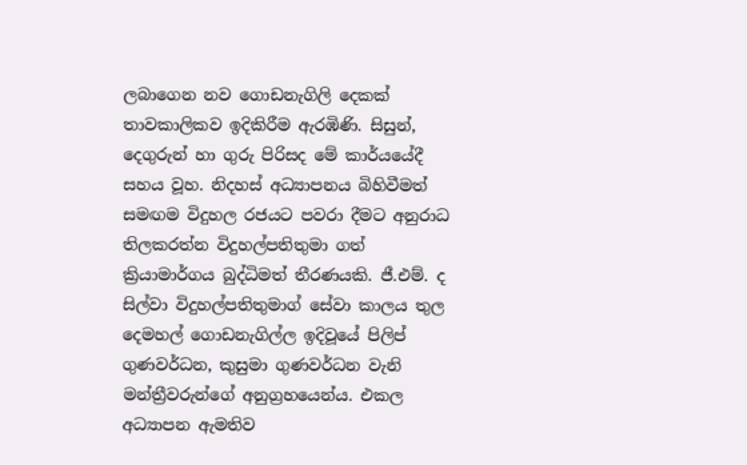ලබාගෙන නව ගොඩනැගිලි දෙකක් තාවකාලිකව ඉදිකිරීම ඇරඹිණි. සිසුන්, දෙගුරුන් හා ගුරු පිරිසද මේ කාර්යයේදී සහය වූහ. නිදහස් අධ්‍යාපනය බිහිවීමත් සමඟම විදුහල රජයට පවරා දීමට අනුරාධ තිලකරත්න විදුහල්පතිතුමා ගත් ක්‍රියාමාර්ගය බුද්ධිමත් තීරණයකි. ජී.එම්. ද සිල්වා විදුහල්පතිතුමාග් සේවා කාලය තුල දෙමහල් ගොඩනැගිල්ල ඉදිවූයේ පිලිප් ගුණවර්ධන, කුසුමා ගුණවර්ධන වැනි මන්ත්‍රීවරුන්ගේ අනුග්‍රහයෙන්ය. එකල අධ්‍යාපන ඇමතිව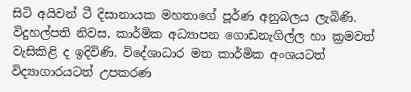සිටි අයිවන් ටී දිසානායක මහතාගේ පූර්ණ අනුබලය ලැබිණි. විදුහල්පති නිවස, කාර්මික අධ්‍යාපන ගොඩනැගිල්ල හා ක්‍රමවත් වැසිකිළි ද ඉදිවිණි. විදේශාධාර මත කාර්මික අංශයටත් විද්‍යාගාරයටත් උපකරණ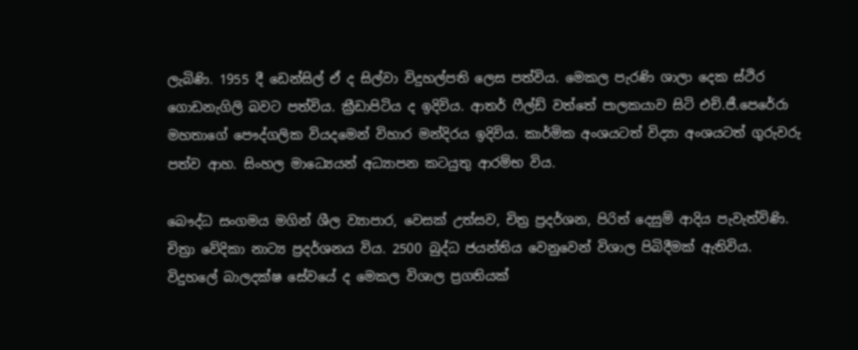ලැබිණි. 1955 දී ඩෙන්සිල් ඒ ද සිල්වා විදුහල්පති ලෙස පත්විය. මෙකල පැරණි ශාලා දෙක ස්ථිර ගොඩනැගිලි බවට පත්විය. ක්‍රීඩාපිටිය ද ඉදිවිය. ආතර් ෆීල්ඩ් වත්තේ පාලකයාව සිටි එච්.ජී.පෙරේරා මහතාගේ පෞද්ගලික වියදමෙන් විහාර මන්දිරය ඉදිවිය. කාර්මික අංශයටත් විද්‍යා අංශයටත් ගුරුවරු පත්ව ආහ. සිංහල මාධ්‍යෙයන් අධ්‍යාපන කටයුතු ආරම්භ විය.

බෞද්ධ සංගමය මගින් ශීල ව්‍යාපාර, වෙසක් උත්සව, චිත්‍ර ප්‍රදර්ශන, පිරිත් දෙසුම් ආදිය පැවැත්විණි. චිත්‍රා වේදිකා නාට්‍ය ප්‍රදර්ශනය විය. 2500 බුද්ධ ජයන්තිය වෙනුවෙන් විශාල පිබිදීමක් ඇතිවිය. විදුහලේ බාලදක්ෂ සේවයේ ද මෙකල විශාල ප්‍රගතියක්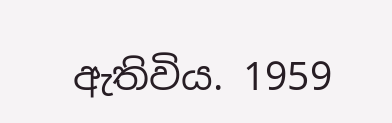ඇතිවිය. 1959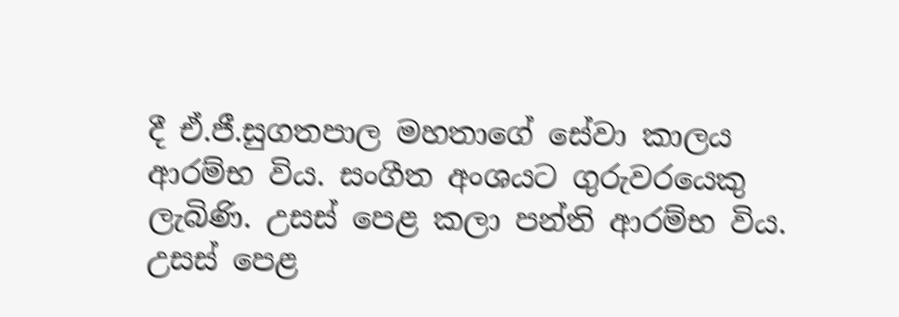දී ඒ.ජී.සුගතපාල මහතාගේ සේවා කාලය ආරම්භ විය. සංගීත අංශයට ගුරුවරයෙකු ලැබිණි. උසස් පෙළ කලා පන්ති ආරම්භ විය. උසස් පෙළ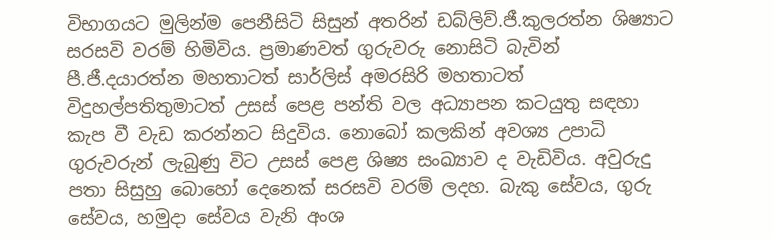විභාගයට මුලින්ම පෙනීසිටි සිසුන් අතරින් ඩබ්ලිව්.ජී.කුලරත්න ශිෂ්‍යාට සරසවි වරම් හිමිවිය. ප්‍රමාණවත් ගුරුවරු නොසිටි බැවින් පී.ජී.දයාරත්න මහතාටත් සාර්ලිස් අමරසිරි මහතාටත් විදුහල්පතිතුමාටත් උසස් පෙළ පන්ති වල අධ්‍යාපන කටයුතු සඳහා කැප වී වැඩ කරන්නට සිදුවිය. නොබෝ කලකින් අවශ්‍ය උපාධි ගුරුවරුන් ලැබුණු විට උසස් පෙළ ශිෂ්‍ය සංඛ්‍යාව ද වැඩිවිය. අවුරුදු පතා සිසුහු බොහෝ දෙනෙක් සරසවි වරම් ලදහ. බැකු සේවය, ගුරු සේවය, හමුදා සේවය වැනි අංශ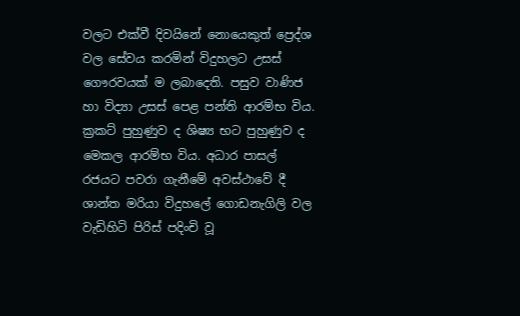වලට එක්වී දිවයිනේ නොයෙකුත් ප්‍රෙද්ශ වල සේවය කරමින් විදුහලට උසස් ගෞරවයක් ම ලබාදෙති. පසුව වාණිජ හා විද්‍යා උසස් පෙළ පන්ති ආරම්භ විය. ක්‍රකට් පුහුණුව ද ශිෂ්‍ය භට පුහුණුව ද මෙකල ආරම්භ විය. අධාර පාසල් රජයට පවරා ගැනීමේ අවස්ථාවේ දී ශාන්ත මරියා විදුහලේ ගොඩනැගිලි වල වැඩිහිටි පිරිස් පදිංචි වූ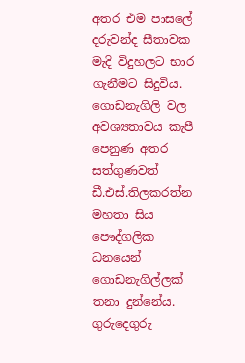අතර එම පාසලේ දරුවන්ද සීතාවක මැදි විදුහලට භාර ගැනීමට සිදුවිය. ගොඩනැගිලි වල අවශ්‍යතාවය කැපී පෙනුණ අතර සත්ගුණවත් ඩී.එස්.තිලකරත්න මහතා සිය පෞද්ගලික ධනයෙන් ගොඩනැගිල්ලක් තනා දුන්නේය. ගුරුදෙගුරු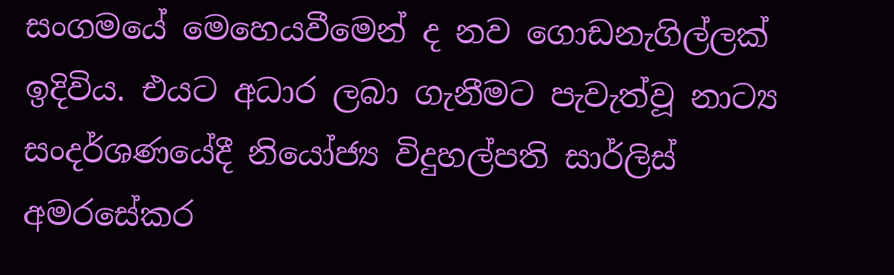සංගමයේ මෙහෙයවීමෙන් ද නව ගොඩනැගිල්ලක් ඉදිවිය. එයට අධාර ලබා ගැනීමට පැවැත්වූ නාට්‍ය සංදර්ශණයේදී නියෝජ්‍ය විදුහල්පති සාර්ලිස් අමරසේකර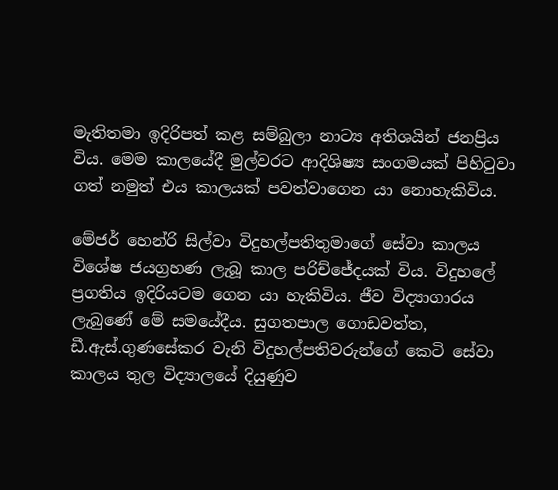මැතිතමා ඉදිරිපත් කළ සම්බුලා නාට්‍ය අතිශයින් ජනප්‍රිය විය. මෙම කාලයේදී මුල්වරට ආදිශිෂ්‍ය සංගමයක් පිහිටුවා ගත් නමුත් එය කාලයක් පවත්වාගෙන යා නොහැකිවිය.

මේජර් හෙන්රි සිල්වා විදුහල්පතිතුමාගේ සේවා කාලය විශේෂ ජයග්‍රහණ ලැබූ කාල පරිච්ජේදයක් විය. විදුහලේ ප්‍රගතිය ඉදිරියටම ගෙන යා හැකිවිය. ජීව විද්‍යාගාරය ලැබුණේ මේ සමයේදීය. සුගතපාල ගොඩවත්ත, ඩී.ඇස්.ගුණසේකර වැනි විදුහල්පතිවරුන්ගේ කෙටි සේවා කාලය තුල විද්‍යාලයේ දියුණුව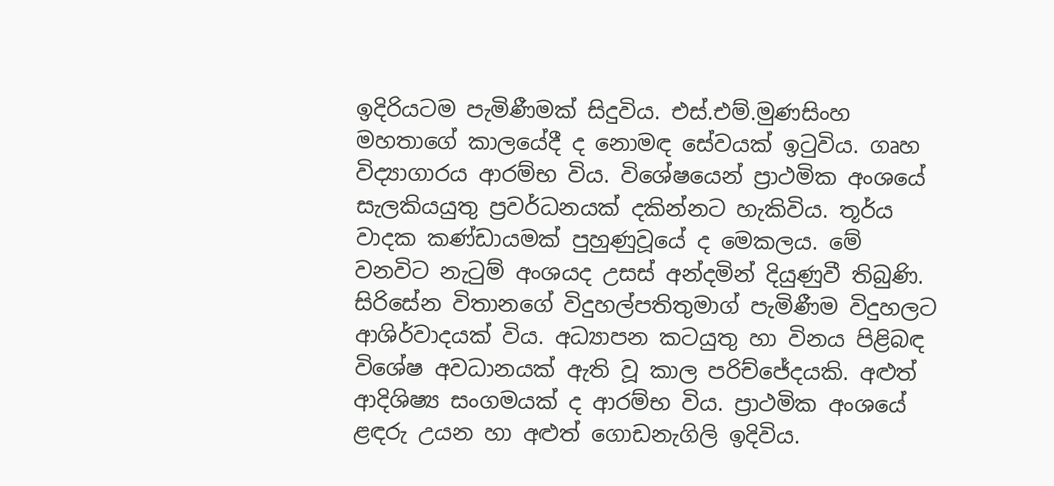ඉදිරියටම පැමිණීමක් සිදුවිය. එස්.එම්.මුණසිංහ මහතාගේ කාලයේදී ද නොමඳ සේවයක් ඉටුවිය. ගෘහ විද්‍යාගාරය ආරම්භ විය. විශේෂයෙන් ප්‍රාථමික අංශයේ සැලකියයුතු ප්‍රවර්ධනයක් දකින්නට හැකිවිය. තූර්ය වාදක කණ්ඩායමක් පුහුණුවූයේ ද මෙකලය. මේ වනවිට නැටුම් අංශයද උසස් අන්දමින් දියුණුවී තිබුණි. සිරිසේන විතානගේ විදුහල්පතිතුමාග් පැමිණීම විදුහලට ආශිර්වාදයක් විය. අධ්‍යාපන කටයුතු හා විනය පිළිබඳ විශේෂ අවධානයක් ඇති වූ කාල පරිච්ජේදයකි. අළුත් ආදිශිෂ්‍ය සංගමයක් ද ආරම්භ විය. ප්‍රාථමික අංශයේ ළඳරු උයන හා අළුත් ගොඩනැගිලි ඉදිවිය.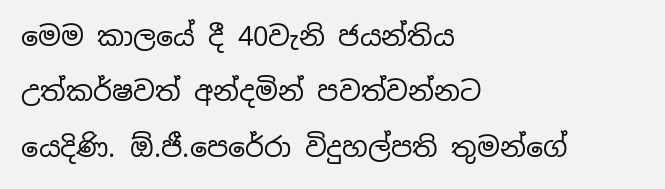මෙම කාලයේ දී 40වැනි ජයන්තිය උත්කර්ෂවත් අන්දමින් පවත්වන්නට යෙදිණි. ඕ.ජී.පෙරේරා විදුහල්පති තුමන්ගේ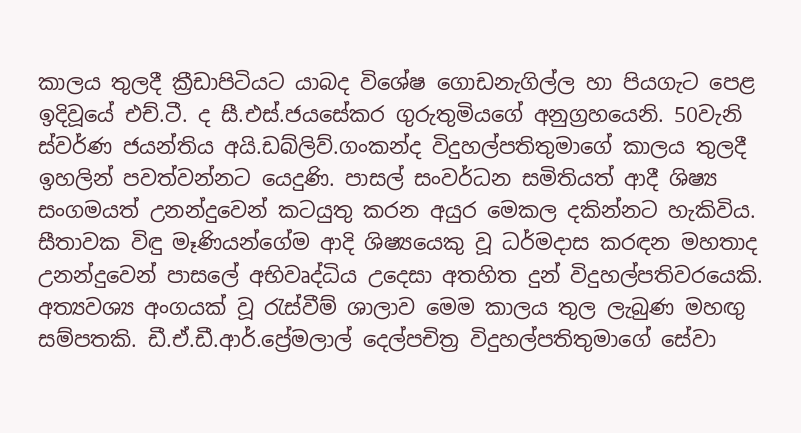කාලය තුලදී ක්‍රීඩාපිටියට යාබද විශේෂ ගොඩනැගිල්ල හා පියගැට පෙළ ඉදිවූයේ එච්.ටී. ද සී.එස්.ජයසේකර ගුරුතුමියගේ අනුග්‍රහයෙනි. 50වැනි ස්වර්ණ ජයන්තිය අයි.ඩබ්ලිව්.ගංකන්ද විදුහල්පතිතුමාගේ කාලය තුලදී ඉහලින් පවත්වන්නට යෙදුණි. පාසල් සංවර්ධන සමිතියත් ආදී ශිෂ්‍ය සංගමයත් උනන්දුවෙන් කටයුතු කරන අයුර මෙකල දකින්නට හැකිවිය. සීතාවක විඳු මෑණියන්ගේම ආදි ශිෂ්‍යයෙකු වූ ධර්මදාස කරඳන මහතාද උනන්දුවෙන් පාසලේ අභිවෘද්ධිය උදෙසා අතහිත දුන් විදුහල්පතිවරයෙකි. අත්‍යවශ්‍ය අංගයක් වූ රැස්වීම් ශාලාව මෙම කාලය තුල ලැබුණ මහඟු සම්පතකි. ඩී.ඒ.ඩී.ආර්.ප්‍රේමලාල් දෙල්පචිත්‍ර විදුහල්පතිතුමාගේ සේවා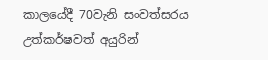කාලයේදී 70වැනි සංවත්සරය උත්කර්ෂවත් අයුරින්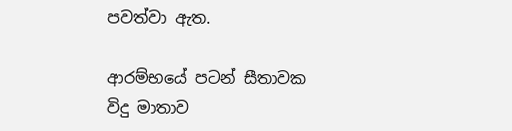පවත්වා ඇත.

ආරම්භයේ පටන් සීතාවක විදු මාතාව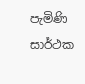පැමිණි සාර්ථක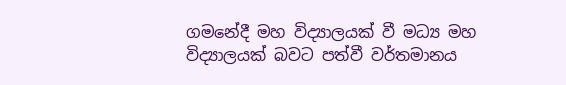ගමනේදී මහ විද්‍යාලයක් වී මධ්‍ය මහ විද්‍යාලයක් බවට පත්වී වර්තමානය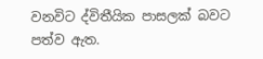වනවිට ද්විතීයික පාසලක් බවට පත්ව ඇත.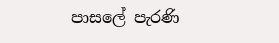පාසලේ පැරණි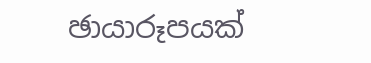ඡායාරූපයක්